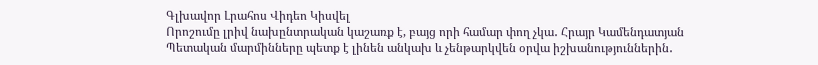Գլխավոր Լրահոս Վիդեո Կիսվել
Որոշումը լրիվ նախընտրական կաշառք է, բայց որի համար փող չկա․ Հրայր Կամենդատյան Պետական մարմինները պետք է լինեն անկախ և չենթարկվեն օրվա իշխանություններին․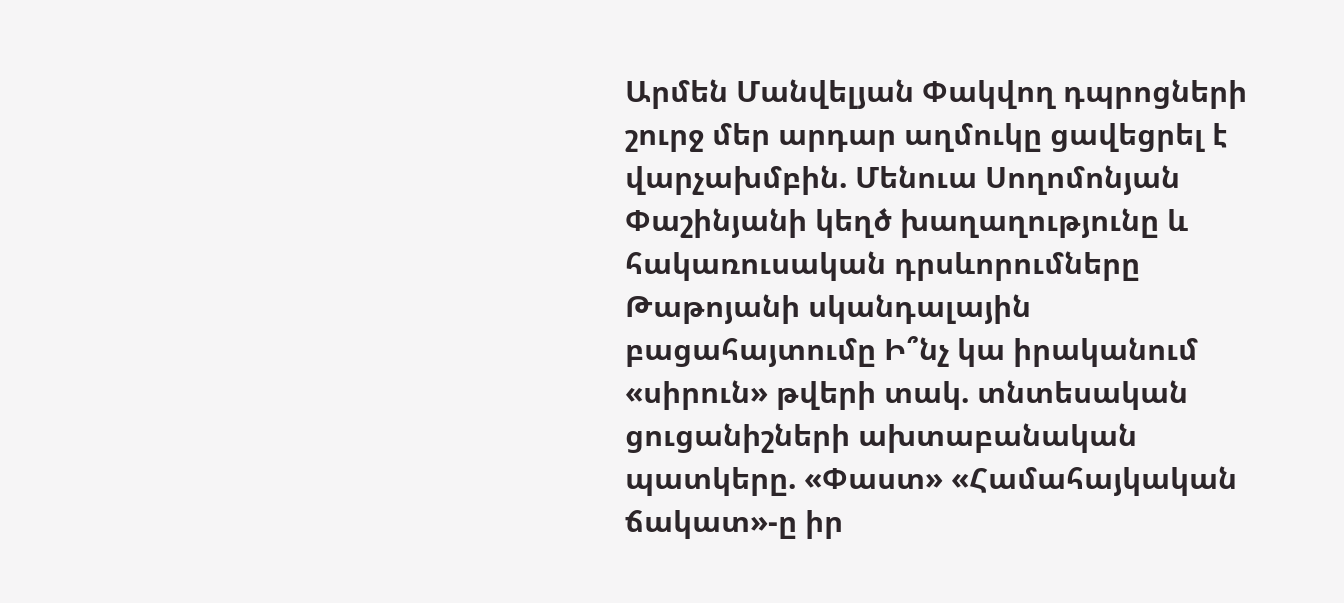Արմեն Մանվելյան Փակվող դպրոցների շուրջ մեր արդար աղմուկը ցավեցրել է վարչախմբին. Մենուա Սողոմոնյան Փաշինյանի կեղծ խաղաղությունը և հակառուսական դրսևորումները Թաթոյանի սկանդալային բացահայտումը Ի՞նչ կա իրականում «սիրուն» թվերի տակ. տնտեսական ցուցանիշների ախտաբանական պատկերը. «Փաստ» «Համահայկական ճակատ»-ը իր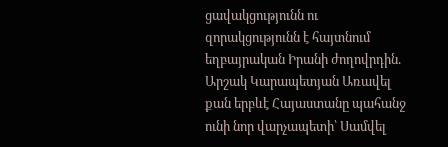ցավակցությունն ու զորակցությունն է հայտնում եղբայրական Իրանի ժողովրդին. Արշակ Կարապետյան Առավել քան երբևէ Հայաստանը պահանջ ունի նոր վարչապետի՝ Սամվել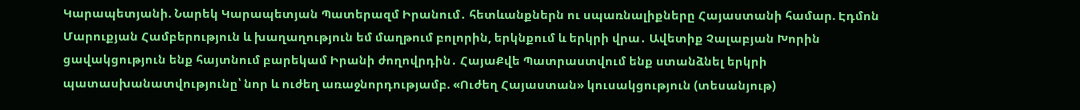Կարապետյանի. Նարեկ Կարապետյան Պատերազմ Իրանում․ հետևանքներն ու սպառնալիքները Հայաստանի համար. Էդմոն Մարուքյան Համբերություն և խաղաղություն եմ մաղթում բոլորին, երկնքում և երկրի վրա․ Ավետիք Չալաբյան Խորին ցավակցություն ենք հայտնում բարեկամ Իրանի ժողովրդին․ ՀայաՔվե Պատրաստվում ենք ստանձնել երկրի պատասխանատվությունը՝ նոր և ուժեղ առաջնորդությամբ. «Ուժեղ Հայաստան» կուսակցություն (տեսանյութ)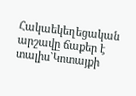Հակաեկեղեցական արշավը ճաքեր է տալիս`Կոտայքի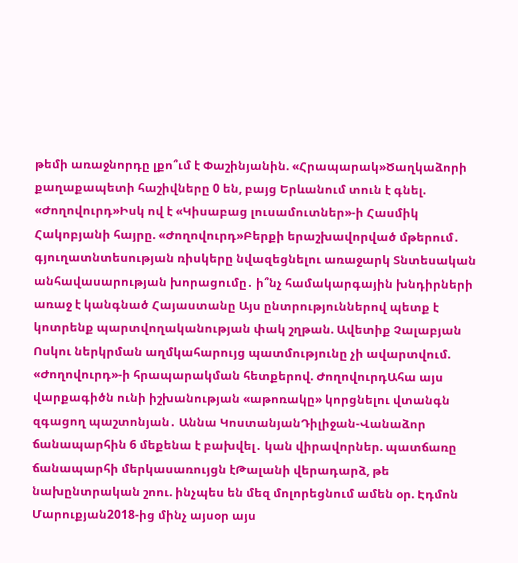թեմի առաջնորդը լքո՞ւմ է Փաշինյանին. «Հրապարակ»Ծաղկաձորի քաղաքապետի հաշիվները 0 են, բայց Երևանում տուն է գնել. «Ժողովուրդ»Իսկ ով է «Կիսաբաց լուսամուտներ»-ի Հասմիկ Հակոբյանի հայրը. «Ժողովուրդ»Բերքի երաշխավորված մթերում․ գյուղատնտեսության ռիսկերը նվազեցնելու առաջարկ Տնտեսական անհավասարության խորացումը․ ի՞նչ համակարգային խնդիրների առաջ է կանգնած Հայաստանը Այս ընտրություններով պետք է կոտրենք պարտվողականության փակ շղթան. Ավետիք Չալաբյան Ոսկու ներկրման աղմկահարույց պատմությունը չի ավարտվում. «Ժողովուրդ»-ի հրապարակման հետքերով. ԺողովուրդԱհա այս վարքագիծն ունի իշխանության «աթոռակը» կորցնելու վտանգն զգացող պաշտոնյան․ Աննա ԿոստանյանԴիլիջան-Վանաձոր ճանապարհին 6 մեքենա է բախվել․ կան վիրավորներ. պատճառը ճանապարհի մերկասառույցն էԹալանի վերադարձ, թե նախընտրական շոու. ինչպես են մեզ մոլորեցնում ամեն օր. Էդմոն Մարուքյան2018-ից մինչ այսօր այս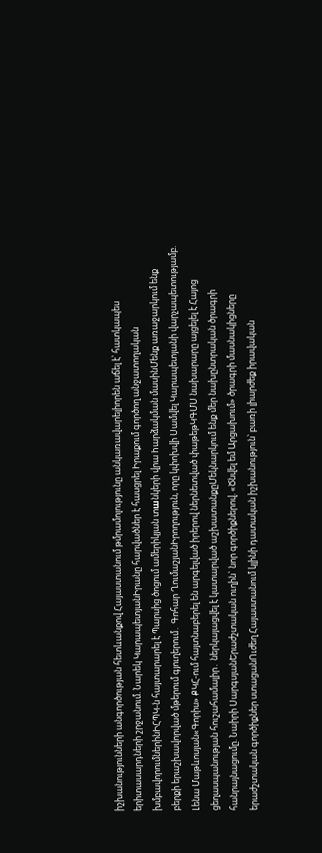իշխանությունների անգործության հետևանքով Հայաստանում թմրամոլությունը անկառավարելիորեն աճել է՝ հատկապես երիտասարդների շրջանում. Նարեկ ԿարապետյանԻրանը հարվածներ է հասցրել Իրաքում գործող անջատողական խմբավորումներինԻՀՊԿ-ն հայտարարել է Պարսից ծոցում ամերիկյան տшնկերի վրա hարձակման մասինՄենք առաջարկում ենք բերքի երաշխավորված մթերում գյուղերում․ Գոհար ՂումաշյանԻրողություն, որը կփոխվի Սամվել Կարապետյանի վարչապետությամբ. Լենա Մաթևոսյան«Գորիս» ՔԿՀ-ում հայտնաբերել են արգելված իրերով ներնետված փաթեթԿԳՄՍ նախարարը այցելել է Հայոց ցեղասպանության հուշահամալիր․ ներկայացվել է կատարված աշխատանքըՄեկնարկում ենք մեր նախընտրական ծրագրի հանրայնացումը. Նաիրի ՍարգսյանԵրաժշտական ուղին` նոր գործիքներով. «Ծնվել եմ Արցախում» ծրագրի մասնակիցները երաժշտական գործիքներ ստացանՈւժեղ Հայաստանում կլինի դատական իշխանություն՝ բառի լիարժեք իրավական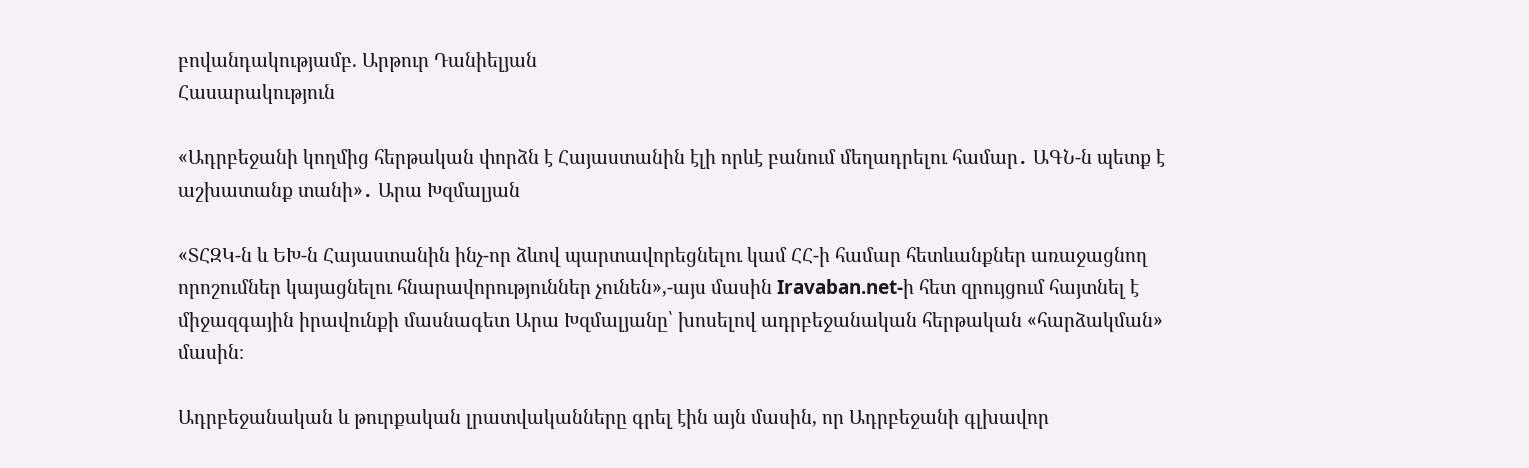բովանդակությամբ. Արթուր Դանիելյան
Հասարակություն

«Ադրբեջանի կողմից հերթական փորձն է Հայաստանին էլի որևէ բանում մեղադրելու համար․ ԱԳՆ-ն պետք է աշխատանք տանի»․ Արա Խզմալյան

«ՏՀԶԿ-ն և ԵԽ-ն Հայաստանին ինչ-որ ձևով պարտավորեցնելու կամ ՀՀ-ի համար հետևանքներ առաջացնող որոշումներ կայացնելու հնարավորություններ չունեն»,-այս մասին Iravaban.net-ի հետ զրույցում հայտնել է միջազգային իրավունքի մասնագետ Արա Խզմալյանը՝ խոսելով ադրբեջանական հերթական «հարձակման» մասին։

Ադրբեջանական և թուրքական լրատվականները գրել էին այն մասին, որ Ադրբեջանի գլխավոր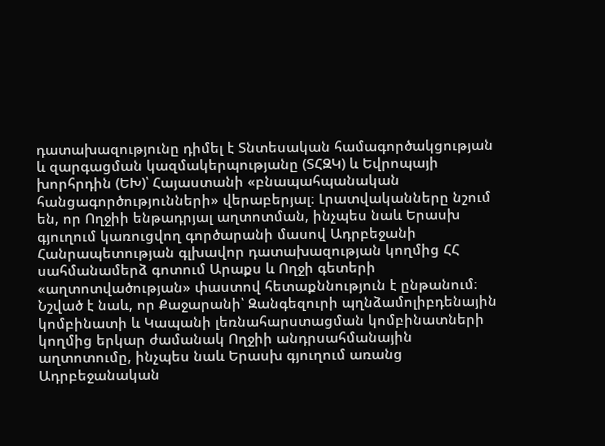դատախազությունը դիմել է Տնտեսական համագործակցության և զարգացման կազմակերպությանը (ՏՀԶԿ) և Եվրոպայի խորհրդին (ԵԽ)՝ Հայաստանի «բնապահպանական հանցագործությունների» վերաբերյալ։ Լրատվականները նշում են, որ Ողջիի ենթադրյալ աղտոտման, ինչպես նաև Երասխ գյուղում կառուցվող գործարանի մասով Ադրբեջանի Հանրապետության գլխավոր դատախազության կողմից ՀՀ սահմանամերձ գոտում Արաքս և Ողջի գետերի «աղտոտվածության» փաստով հետաքննություն է ընթանում։ Նշված է նաև, որ Քաջարանի՝ Զանգեզուրի պղնձամոլիբդենային կոմբինատի և Կապանի լեռնահարստացման կոմբինատների կողմից երկար ժամանակ Ողջիի անդրսահմանային աղտոտումը, ինչպես նաև Երասխ գյուղում առանց Ադրբեջանական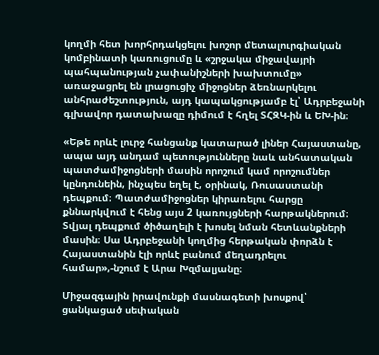կողմի հետ խորհրդակցելու խոշոր մետալուրգիական կոմբինատի կառուցումը և «շրջակա միջավայրի պահպանության չափանիշների խախտումը» առաջացրել են լրացուցիչ միջոցներ ձեռնարկելու անհրաժեշտություն, այդ կապակցությամբ էլ՝ Ադրբեջանի գլխավոր դատախազը դիմում է հղել ՏՀԶԿ-ին և ԵԽ-ին։

«Եթե որևէ լուրջ հանցանք կատարած լիներ Հայաստանը, ապա այդ անդամ պետությունները նաև անհատական պատժամիջոցների մասին որոշում կամ որոշումներ կընդունեին, ինչպես եղել է, օրինակ, Ռուսաստանի դեպքում։ Պատժամիջոցներ կիրառելու հարցը քննարկվում է հենց այս 2 կառույցների հարթակներում։ Տվյալ դեպքում ծիծաղելի է խոսել նման հետևանքների մասին։ Սա Ադրբեջանի կողմից հերթական փորձն է Հայաստանին էլի որևէ բանում մեղադրելու համար»,-նշում է Արա Խզմալյանը։

Միջազգային իրավունքի մասնագետի խոսքով՝ ցանկացած սեփական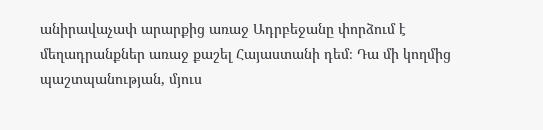անիրավաչափ արարքից առաջ Ադրբեջանը փորձում է մեղադրանքներ առաջ քաշել Հայաստանի դեմ։ Դա մի կողմից պաշտպանության, մյուս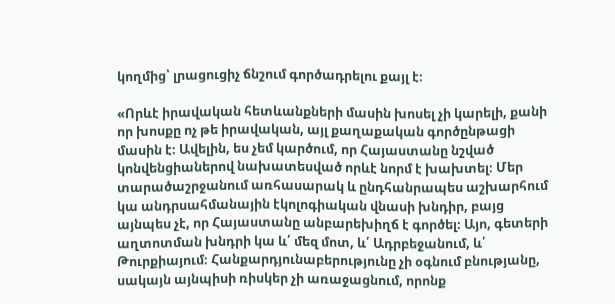կողմից՝ լրացուցիչ ճնշում գործադրելու քայլ է։

«Որևէ իրավական հետևանքների մասին խոսել չի կարելի, քանի որ խոսքը ոչ թե իրավական, այլ քաղաքական գործընթացի մասին է։ Ավելին, ես չեմ կարծում, որ Հայաստանը նշված կոնվենցիաներով նախատեսված որևէ նորմ է խախտել։ Մեր տարածաշրջանում առհասարակ և ընդհանրապես աշխարհում կա անդրսահմանային էկոլոգիական վնասի խնդիր, բայց այնպես չէ, որ Հայաստանը անբարեխիղճ է գործել։ Այո, գետերի աղտոտման խնդրի կա և՛ մեզ մոտ, և՛ Ադրբեջանում, և՛ Թուրքիայում։ Հանքարդյունաբերությունը չի օգնում բնությանը, սակայն այնպիսի ռիսկեր չի առաջացնում, որոնք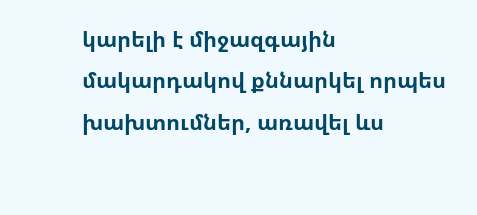կարելի է միջազգային մակարդակով քննարկել որպես խախտումներ, առավել ևս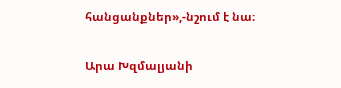հանցանքներ»,-նշում է նա։

Արա Խզմալյանի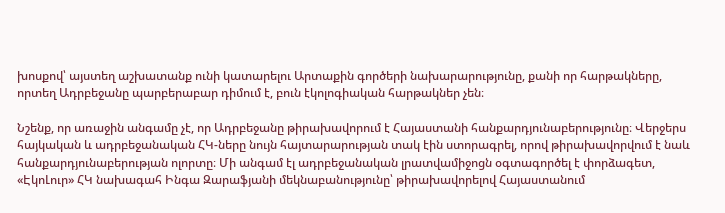խոսքով՝ այստեղ աշխատանք ունի կատարելու Արտաքին գործերի նախարարությունը, քանի որ հարթակները, որտեղ Ադրբեջանը պարբերաբար դիմում է, բուն էկոլոգիական հարթակներ չեն։

Նշենք, որ առաջին անգամը չէ, որ Ադրբեջանը թիրախավորում է Հայաստանի հանքարդյունաբերությունը։ Վերջերս հայկական և ադրբեջանական ՀԿ-ները նույն հայտարարության տակ էին ստորագրել, որով թիրախավորվում է նաև հանքարդյունաբերության ոլորտը։ Մի անգամ էլ ադրբեջանական լրատվամիջոցն օգտագործել է փորձագետ, «ԷկոԼուր» ՀԿ նախագահ Ինգա Զարաֆյանի մեկնաբանությունը՝ թիրախավորելով Հայաստանում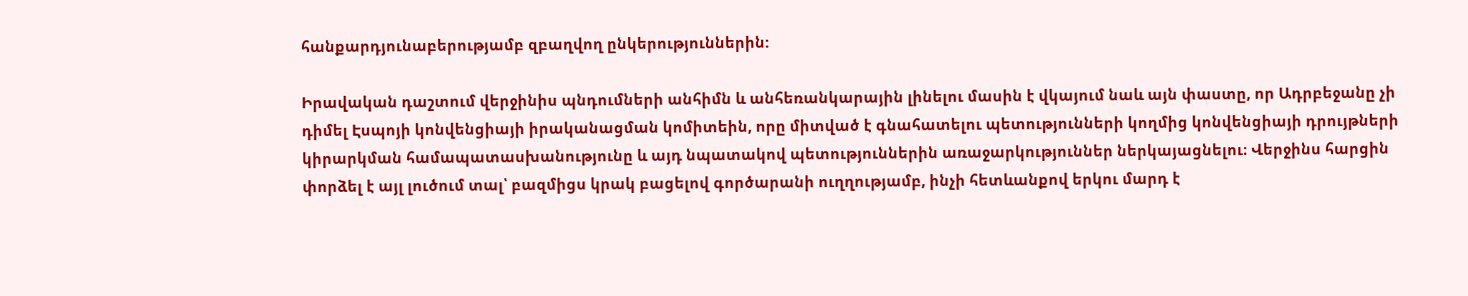հանքարդյունաբերությամբ զբաղվող ընկերություններին:

Իրավական դաշտում վերջինիս պնդումների անհիմն և անհեռանկարային լինելու մասին է վկայում նաև այն փաստը, որ Ադրբեջանը չի դիմել Էսպոյի կոնվենցիայի իրականացման կոմիտեին, որը միտված է գնահատելու պետությունների կողմից կոնվենցիայի դրույթների կիրարկման համապատասխանությունը և այդ նպատակով պետություններին առաջարկություններ ներկայացնելու։ Վերջինս հարցին փորձել է այլ լուծում տալ՝ բազմիցս կրակ բացելով գործարանի ուղղությամբ, ինչի հետևանքով երկու մարդ է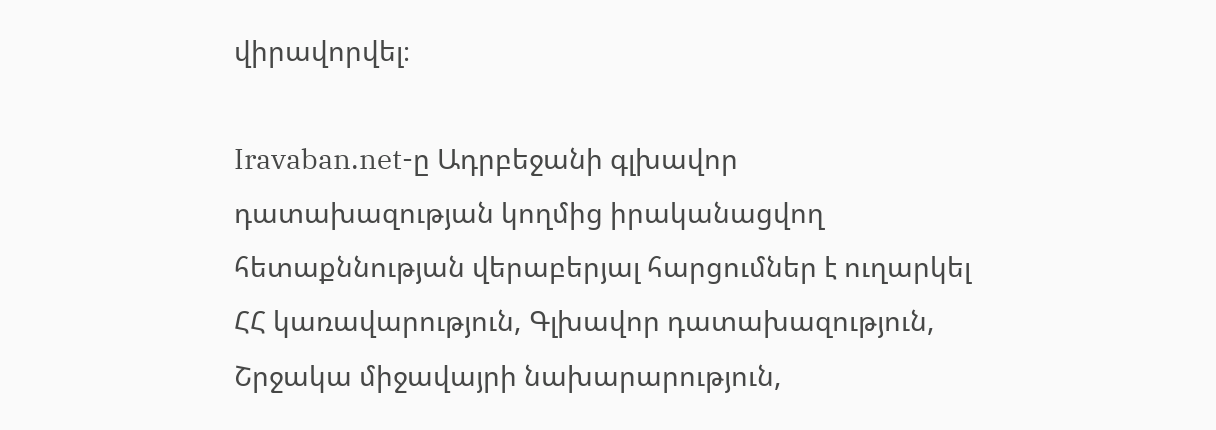վիրավորվել։

Iravaban.net-ը Ադրբեջանի գլխավոր դատախազության կողմից իրականացվող հետաքննության վերաբերյալ հարցումներ է ուղարկել ՀՀ կառավարություն, Գլխավոր դատախազություն, Շրջակա միջավայրի նախարարություն,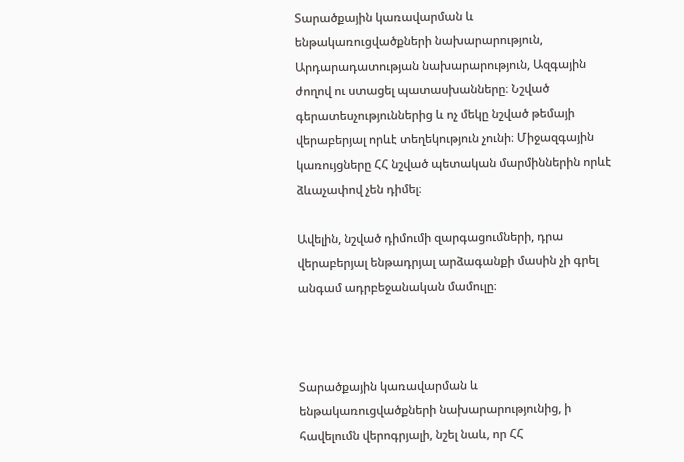Տարածքային կառավարման և ենթակառուցվածքների նախարարություն, Արդարադատության նախարարություն, Ազգային ժողով ու ստացել պատասխանները։ Նշված գերատեսչություններից և ոչ մեկը նշված թեմայի վերաբերյալ որևէ տեղեկություն չունի։ Միջազգային կառույցները ՀՀ նշված պետական մարմիններին որևէ ձևաչափով չեն դիմել։

Ավելին, նշված դիմումի զարգացումների, դրա վերաբերյալ ենթադրյալ արձագանքի մասին չի գրել անգամ ադրբեջանական մամուլը։



Տարածքային կառավարման և ենթակառուցվածքների նախարարությունից, ի հավելումն վերոգրյալի, նշել նաև, որ ՀՀ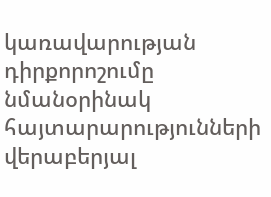կառավարության դիրքորոշումը նմանօրինակ հայտարարությունների վերաբերյալ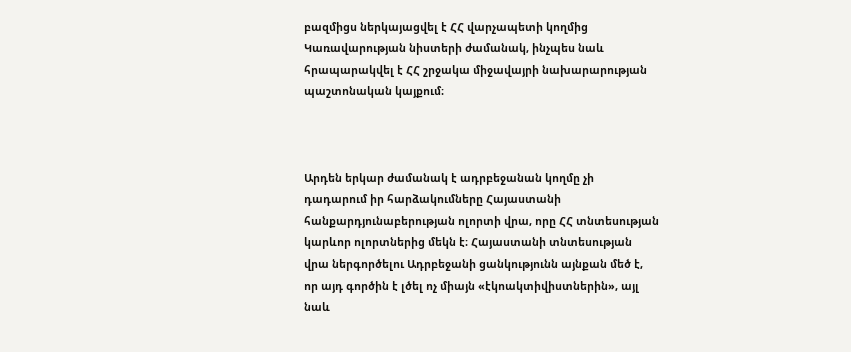բազմիցս ներկայացվել է ՀՀ վարչապետի կողմից Կառավարության նիստերի ժամանակ, ինչպես նաև հրապարակվել է ՀՀ շրջակա միջավայրի նախարարության պաշտոնական կայքում։



Արդեն երկար ժամանակ է ադրբեջանան կողմը չի դադարում իր հարձակումները Հայաստանի հանքարդյունաբերության ոլորտի վրա, որը ՀՀ տնտեսության կարևոր ոլորտներից մեկն է։ Հայաստանի տնտեսության վրա ներգործելու Ադրբեջանի ցանկությունն այնքան մեծ է, որ այդ գործին է լծել ոչ միայն «էկոակտիվիստներին», այլ նաև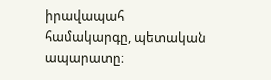իրավապահ համակարգը, պետական ապարատը։